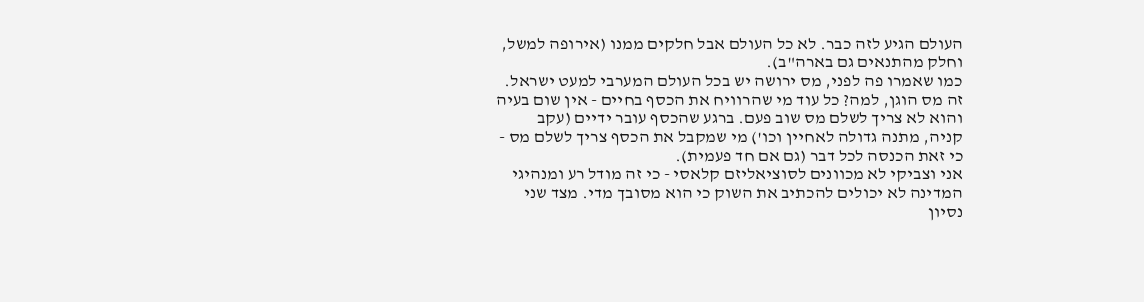העולם הגיע לזה כבר. לא כל העולם אבל חלקים ממנו (אירופה למשל, וחלק מהתנאים גם בארה"ב).
כמו שאמרו פה לפני, מס ירושה יש בכל העולם המערבי למעט ישראל. זה מס הוגן, למה? כל עוד מי שהרוויח את הכסף בחיים - אין שום בעיה והוא לא צריך לשלם מס שוב פעם. ברגע שהכסף עובר ידיים (עקב קניה, מתנה גדולה לאחיין וכו') מי שמקבל את הכסף צריך לשלם מס - כי זאת הכנסה לכל דבר (גם אם חד פעמית).
אני וצביקי לא מכוונים לסוציאליזם קלאסי - כי זה מודל רע ומנהיגי המדינה לא יכולים להכתיב את השוק כי הוא מסובך מדי. מצד שני נסיון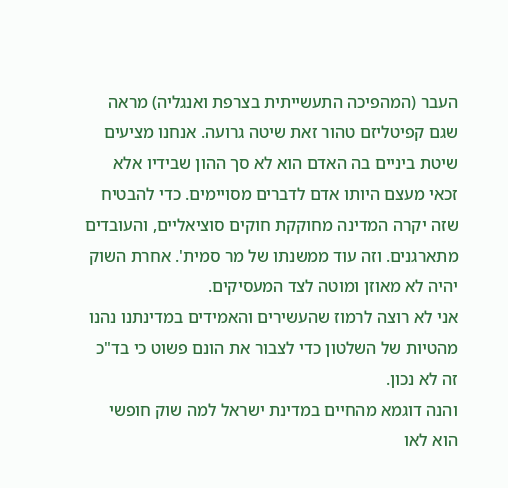העבר (המהפיכה התעשייתית בצרפת ואנגליה) מראה שגם קפיטליזם טהור זאת שיטה גרועה. אנחנו מציעים שיטת ביניים בה האדם הוא לא סך ההון שבידיו אלא זכאי מעצם היותו אדם לדברים מסויימים. כדי להבטיח שזה יקרה המדינה מחוקקת חוקים סוציאליים, והעובדים מתארגנים. וזה עוד ממשנתו של מר סמית'. אחרת השוק יהיה לא מאוזן ומוטה לצד המעסיקים.
אני לא רוצה לרמוז שהעשירים והאמידים במדינתנו נהנו מהטיות של השלטון כדי לצבור את הונם פשוט כי בד"כ זה לא נכון.
והנה דוגמא מהחיים במדינת ישראל למה שוק חופשי הוא לאו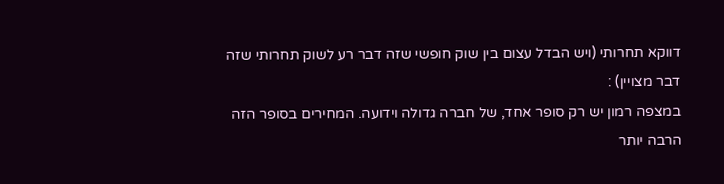דווקא תחרותי (ויש הבדל עצום בין שוק חופשי שזה דבר רע לשוק תחרותי שזה דבר מצויין) :
במצפה רמון יש רק סופר אחד, של חברה גדולה וידועה. המחירים בסופר הזה הרבה יותר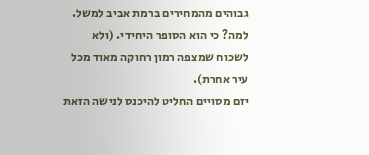גבוהים מהמחירים ברמת אביב למשל. למה? כי הוא הסופר היחידי. (ולא לשכוח שמצפה רמון רחוקה מאוד מכל עיר אחרת).
יזם מסויים החליט להיכנס לנישה הזאת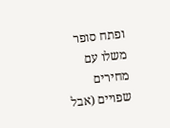ופתח סופר משלו עם מחירים שפויים (אבל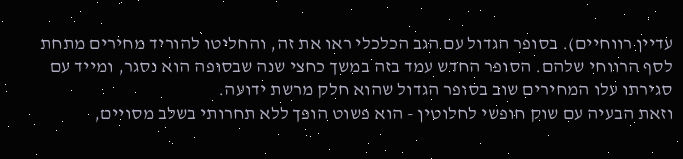עדיין רווחיים). בסופר הגדול עם הגב הכלכלי ראו את זה, והחליטו להוריד מחירים מתחת לסף הרווחי שלהם. הסופר החדש עמד בזה במשך כחצי שנה שבסופה הוא נסגר, ומייד עם סגירתו עלו המחירים שוב בסופר הגדול שהוא חלק מרשת ידועה.
וזאת הבעיה עם שוק חופשי לחלוטין - הוא פשוט הופך ללא תחרותי בשלב מסויים,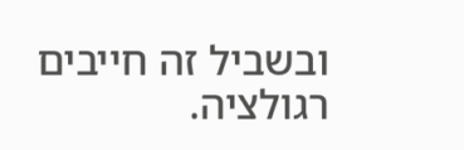ובשביל זה חייבים רגולציה.